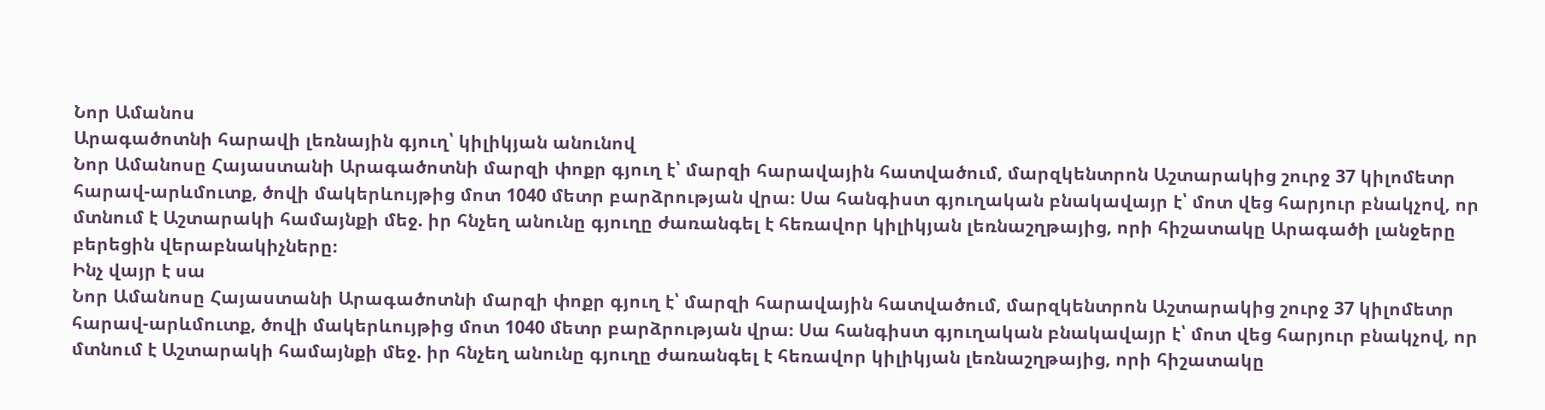Նոր Ամանոս
Արագածոտնի հարավի լեռնային գյուղ՝ կիլիկյան անունով
Նոր Ամանոսը Հայաստանի Արագածոտնի մարզի փոքր գյուղ է՝ մարզի հարավային հատվածում, մարզկենտրոն Աշտարակից շուրջ 37 կիլոմետր հարավ-արևմուտք, ծովի մակերևույթից մոտ 1040 մետր բարձրության վրա։ Սա հանգիստ գյուղական բնակավայր է՝ մոտ վեց հարյուր բնակչով, որ մտնում է Աշտարակի համայնքի մեջ. իր հնչեղ անունը գյուղը ժառանգել է հեռավոր կիլիկյան լեռնաշղթայից, որի հիշատակը Արագածի լանջերը բերեցին վերաբնակիչները։
Ինչ վայր է սա
Նոր Ամանոսը Հայաստանի Արագածոտնի մարզի փոքր գյուղ է՝ մարզի հարավային հատվածում, մարզկենտրոն Աշտարակից շուրջ 37 կիլոմետր հարավ-արևմուտք, ծովի մակերևույթից մոտ 1040 մետր բարձրության վրա։ Սա հանգիստ գյուղական բնակավայր է՝ մոտ վեց հարյուր բնակչով, որ մտնում է Աշտարակի համայնքի մեջ. իր հնչեղ անունը գյուղը ժառանգել է հեռավոր կիլիկյան լեռնաշղթայից, որի հիշատակը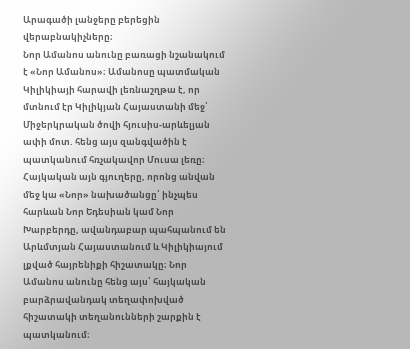Արագածի լանջերը բերեցին վերաբնակիչները։
Նոր Ամանոս անունը բառացի նշանակում է «Նոր Ամանոս»։ Ամանոսը պատմական Կիլիկիայի հարավի լեռնաշղթա է, որ մտնում էր Կիլիկյան Հայաստանի մեջ՝ Միջերկրական ծովի հյուսիս-արևելյան ափի մոտ. հենց այս զանգվածին է պատկանում հռչակավոր Մուսա լեռը։ Հայկական այն գյուղերը, որոնց անվան մեջ կա «Նոր» նախածանցը՝ ինչպես հարևան Նոր Եդեսիան կամ Նոր Խարբերդը, ավանդաբար պահպանում են Արևմտյան Հայաստանում և Կիլիկիայում լքված հայրենիքի հիշատակը։ Նոր Ամանոս անունը հենց այս՝ հայկական բարձրավանդակ տեղափոխված հիշատակի տեղանունների շարքին է պատկանում։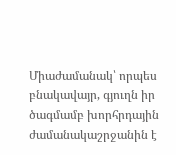Միաժամանակ՝ որպես բնակավայր, գյուղն իր ծագմամբ խորհրդային ժամանակաշրջանին է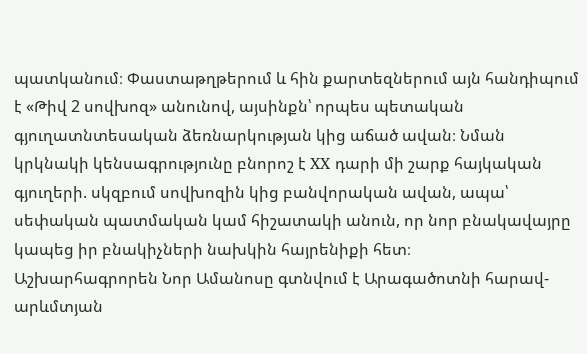պատկանում։ Փաստաթղթերում և հին քարտեզներում այն հանդիպում է «Թիվ 2 սովխոզ» անունով, այսինքն՝ որպես պետական գյուղատնտեսական ձեռնարկության կից աճած ավան։ Նման կրկնակի կենսագրությունը բնորոշ է XX դարի մի շարք հայկական գյուղերի. սկզբում սովխոզին կից բանվորական ավան, ապա՝ սեփական պատմական կամ հիշատակի անուն, որ նոր բնակավայրը կապեց իր բնակիչների նախկին հայրենիքի հետ։
Աշխարհագրորեն Նոր Ամանոսը գտնվում է Արագածոտնի հարավ-արևմտյան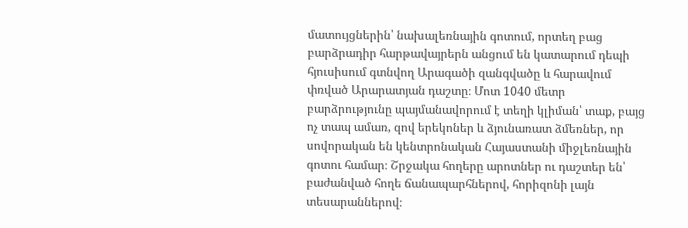մատույցներին՝ նախալեռնային գոտում, որտեղ բաց բարձրադիր հարթավայրերն անցում են կատարում դեպի հյուսիսում գտնվող Արագածի զանգվածը և հարավում փռված Արարատյան դաշտը։ Մոտ 1040 մետր բարձրությունը պայմանավորում է տեղի կլիման՝ տաք, բայց ոչ տապ ամառ, զով երեկոներ և ձյունառատ ձմեռներ, որ սովորական են կենտրոնական Հայաստանի միջլեռնային գոտու համար։ Շրջակա հողերը արոտներ ու դաշտեր են՝ բաժանված հողե ճանապարհներով, հորիզոնի լայն տեսարաններով։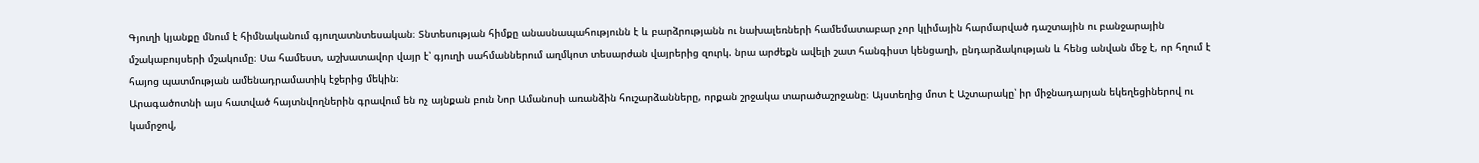Գյուղի կյանքը մնում է հիմնականում գյուղատնտեսական։ Տնտեսության հիմքը անասնապահությունն է և բարձրությանն ու նախալեռների համեմատաբար չոր կլիմային հարմարված դաշտային ու բանջարային մշակաբույսերի մշակումը։ Սա համեստ, աշխատավոր վայր է՝ գյուղի սահմաններում աղմկոտ տեսարժան վայրերից զուրկ. նրա արժեքն ավելի շատ հանգիստ կենցաղի, ընդարձակության և հենց անվան մեջ է, որ հղում է հայոց պատմության ամենադրամատիկ էջերից մեկին։
Արագածոտնի այս հատված հայտնվողներին գրավում են ոչ այնքան բուն Նոր Ամանոսի առանձին հուշարձանները, որքան շրջակա տարածաշրջանը։ Այստեղից մոտ է Աշտարակը՝ իր միջնադարյան եկեղեցիներով ու կամրջով,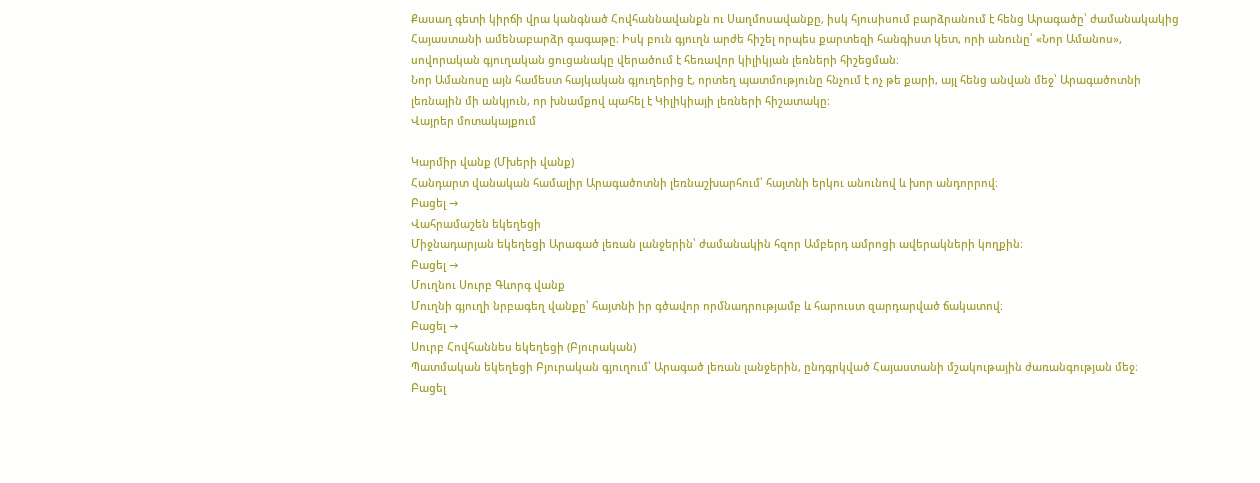Քասաղ գետի կիրճի վրա կանգնած Հովհաննավանքն ու Սաղմոսավանքը, իսկ հյուսիսում բարձրանում է հենց Արագածը՝ ժամանակակից Հայաստանի ամենաբարձր գագաթը։ Իսկ բուն գյուղն արժե հիշել որպես քարտեզի հանգիստ կետ, որի անունը՝ «Նոր Ամանոս», սովորական գյուղական ցուցանակը վերածում է հեռավոր կիլիկյան լեռների հիշեցման։
Նոր Ամանոսը այն համեստ հայկական գյուղերից է, որտեղ պատմությունը հնչում է ոչ թե քարի, այլ հենց անվան մեջ՝ Արագածոտնի լեռնային մի անկյուն, որ խնամքով պահել է Կիլիկիայի լեռների հիշատակը։
Վայրեր մոտակայքում

Կարմիր վանք (Մխերի վանք)
Հանդարտ վանական համալիր Արագածոտնի լեռնաշխարհում՝ հայտնի երկու անունով և խոր անդորրով։
Բացել →
Վահրամաշեն եկեղեցի
Միջնադարյան եկեղեցի Արագած լեռան լանջերին՝ ժամանակին հզոր Ամբերդ ամրոցի ավերակների կողքին։
Բացել →
Մուղնու Սուրբ Գևորգ վանք
Մուղնի գյուղի նրբագեղ վանքը՝ հայտնի իր գծավոր որմնադրությամբ և հարուստ զարդարված ճակատով։
Բացել →
Սուրբ Հովհաննես եկեղեցի (Բյուրական)
Պատմական եկեղեցի Բյուրական գյուղում՝ Արագած լեռան լանջերին, ընդգրկված Հայաստանի մշակութային ժառանգության մեջ։
Բացել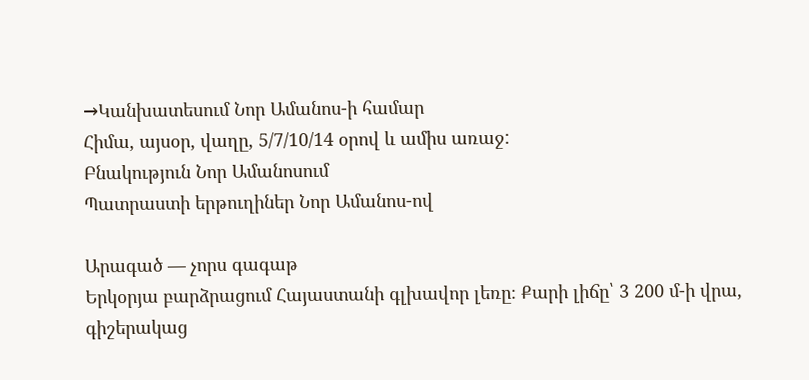→Կանխատեսում Նոր Ամանոս-ի համար
Հիմա, այսօր, վաղը, 5/7/10/14 օրով և ամիս առաջ:
Բնակություն Նոր Ամանոսում
Պատրաստի երթուղիներ Նոր Ամանոս-ով

Արագած — չորս գագաթ
Երկօրյա բարձրացում Հայաստանի գլխավոր լեռը։ Քարի լիճը՝ 3 200 մ-ի վրա, գիշերակաց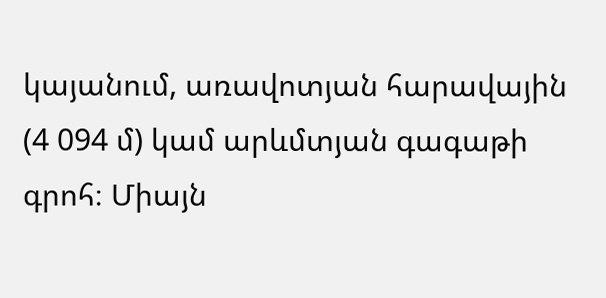կայանում, առավոտյան հարավային (4 094 մ) կամ արևմտյան գագաթի գրոհ։ Միայն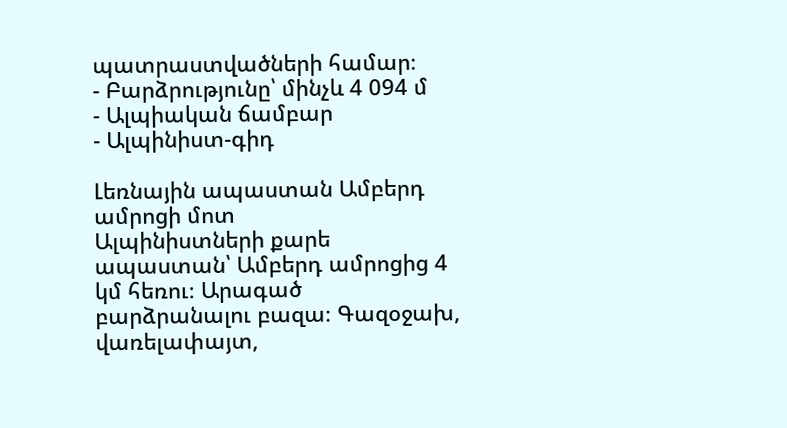պատրաստվածների համար։
- Բարձրությունը՝ մինչև 4 094 մ
- Ալպիական ճամբար
- Ալպինիստ-գիդ

Լեռնային ապաստան Ամբերդ ամրոցի մոտ
Ալպինիստների քարե ապաստան՝ Ամբերդ ամրոցից 4 կմ հեռու։ Արագած բարձրանալու բազա։ Գազօջախ, վառելափայտ,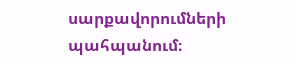սարքավորումների պահպանում։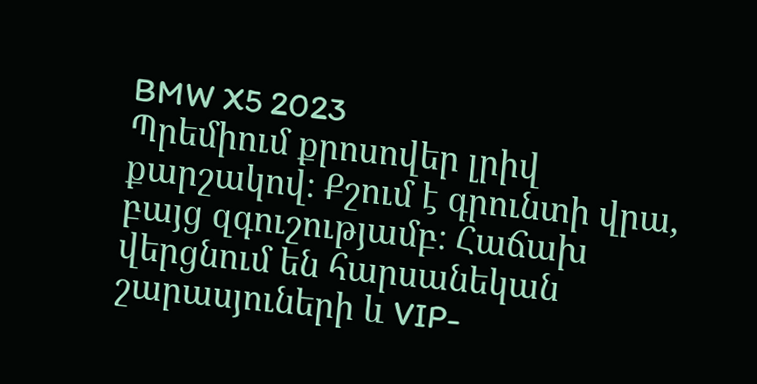BMW X5 2023
Պրեմիում քրոսովեր լրիվ քարշակով։ Քշում է գրունտի վրա, բայց զգուշությամբ։ Հաճախ վերցնում են հարսանեկան շարասյուների և VIP-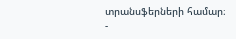տրանսֆերների համար։
-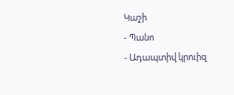Կաշի
- Պանո
- Ադապտիվ կրուիզ